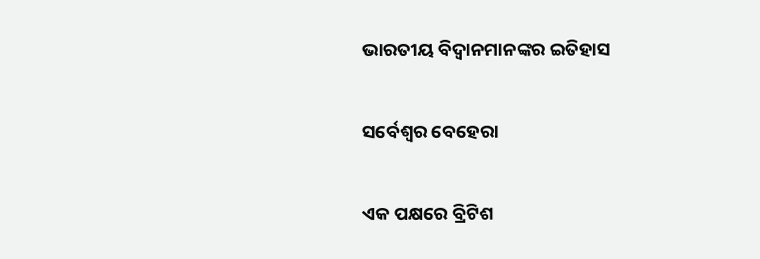ଭାରତୀୟ ବିଦ୍ୱାନମାନଙ୍କର ଇତିହାସ

ସର୍ବେଶ୍ୱର ବେହେରା

ଏକ ପକ୍ଷରେ ବ୍ରିଟିଶ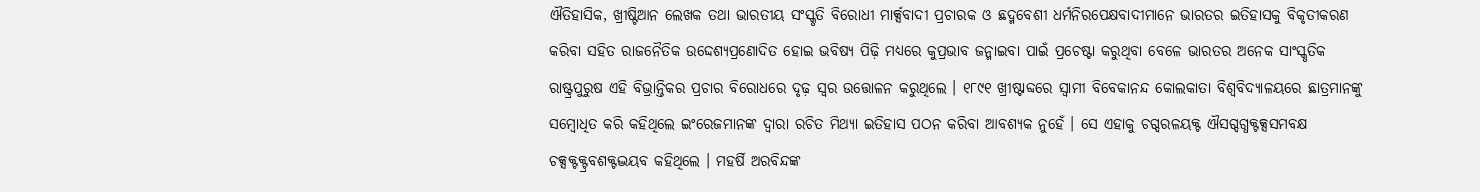ଐତିହାସିକ, ଖ୍ରୀଷ୍ଟିଆନ ଲେଖକ ତଥା ଭାରତୀୟ ସଂସ୍କୃତି ବିରୋଧୀ ମାର୍କ୍ସବାଦୀ ପ୍ରଚାରକ ଓ ଛଦ୍ମବେଶୀ ଧର୍ମନିରପେକ୍ଷବାଦୀମାନେ ଭାରତର ଇତିହାସକୁ ବିକୃତୀକରଣ କରିବା ସହିତ ରାଜନୈତିକ ଉଦ୍ଦେଶ୍ୟପ୍ରଣୋଦିତ ହୋଇ ଭବିଷ୍ୟ ପିଢ଼ି ମଧ୍ୟରେ କୁପ୍ରଭାବ ଜନ୍ମାଇବା ପାଇଁ ପ୍ରଚେଷ୍ଟା କରୁଥିବା ବେଳେ ଭାରତର ଅନେକ ସାଂସ୍କୃତିକ ରାଷ୍ଟ୍ରପୁରୁଷ ଏହି ବିଭ୍ରାନ୍ତିକର ପ୍ରଚାର ବିରୋଧରେ ଦୃଢ଼ ସ୍ୱର ଉତ୍ତୋଳନ କରୁଥିଲେ । ୧୮୯୧ ଖ୍ରୀଷ୍ଟାବ୍ଦରେ ସ୍ୱାମୀ ବିବେକାନନ୍ଦ କୋଲକାତା ବିଶ୍ୱବିଦ୍ୟାଳୟରେ ଛାତ୍ରମାନଙ୍କୁ ସମ୍ବୋଧିତ କରି କହିଥିଲେ ଇଂରେଜମାନଙ୍କ ଦ୍ୱାରା ରଚିତ ମିଥ୍ୟା ଇତିହାସ ପଠନ କରିବା ଆବଶ୍ୟକ ନୁହେଁ । ସେ ଏହାକୁ ଚଗ୍ଦରଳୟକ୍ଟ ଐସଗ୍ଦଗ୍ଧକ୍ଟକ୍ସସମବକ୍ଷ ଚକ୍ସକ୍ଟକ୍ଟ୍ରବଶକ୍ଟଦ୍ଭୟବ କହିଥିଲେ । ମହର୍ଷି ଅରବିନ୍ଦଙ୍କ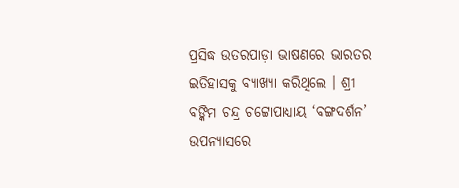ପ୍ରସିଦ୍ଧ ଉତରପାଡ଼ା ଭାଷଣରେ ଭାରତର ଇତିହାସକୁ ବ୍ୟାଖ୍ୟା କରିଥିଲେ । ଶ୍ରୀ ବଙ୍କିମ ଚନ୍ଦ୍ର ଚଟ୍ଟୋପାଧ୍ୟାୟ ‘ବଙ୍ଗଦର୍ଶନ’ ଉପନ୍ୟାସରେ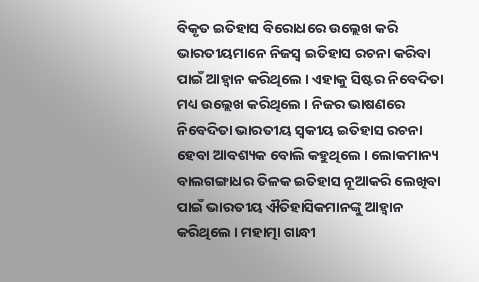ବିକୃତ ଇତିହାସ ବିରୋଧରେ ଉଲ୍ଲେଖ କରି ଭାରତୀୟମାନେ ନିଜସ୍ୱ ଇତିହାସ ରଚନା କରିବା ପାଇଁ ଆହ୍ୱାନ କରିଥିଲେ । ଏହାକୁ ସିଷ୍ଟର ନିବେଦିତା ମଧ୍ୟ ଉଲ୍ଲେଖ କରିଥିଲେ । ନିଜର ଭାଷଣରେ ନିବେଦିତା ଭାରତୀୟ ସ୍ୱକୀୟ ଇତିହାସ ରଚନା ହେବା ଆବଶ୍ୟକ ବୋଲି କହୁଥିଲେ । ଲୋକମାନ୍ୟ ବାଲଗଙ୍ଗାଧର ତିଳକ ଇତିହାସ ନୂଆକରି ଲେଖିବା ପାଇଁ ଭାରତୀୟ ଐତିହାସିକମାନଙ୍କୁ ଆହ୍ୱାନ କରିଥିଲେ । ମହାତ୍ମା ଗାନ୍ଧୀ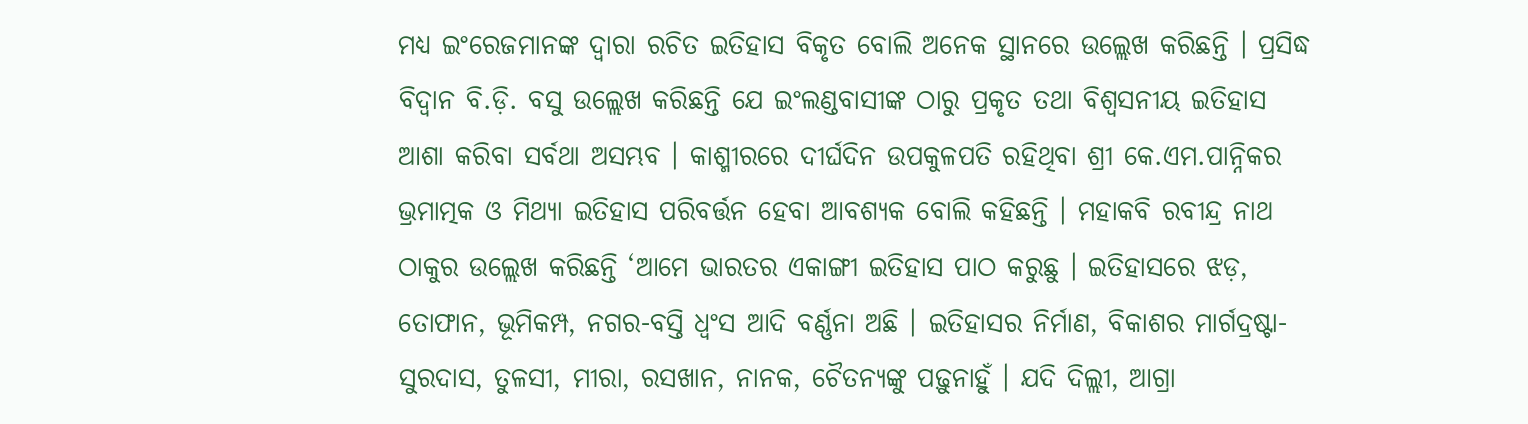ମଧ୍ୟ ଇଂରେଜମାନଙ୍କ ଦ୍ୱାରା ରଚିତ ଇତିହାସ ବିକୃତ ବୋଲି ଅନେକ ସ୍ଥାନରେ ଉଲ୍ଲେଖ କରିଛନ୍ତି । ପ୍ରସିଦ୍ଧ ବିଦ୍ୱାନ ବି.ଡ଼ି. ବସୁ ଉଲ୍ଲେଖ କରିଛନ୍ତି ଯେ ଇଂଲଣ୍ଡବାସୀଙ୍କ ଠାରୁ ପ୍ରକୃତ ତଥା ବିଶ୍ୱସନୀୟ ଇତିହାସ ଆଶା କରିବା ସର୍ବଥା ଅସମ୍ଭବ । କାଶ୍ମୀରରେ ଦୀର୍ଘଦିନ ଉପକୁଳପତି ରହିଥିବା ଶ୍ରୀ କେ.ଏମ.ପାନ୍ନିକର ଭ୍ରମାତ୍ମକ ଓ ମିଥ୍ୟା ଇତିହାସ ପରିବର୍ତ୍ତନ ହେବା ଆବଶ୍ୟକ ବୋଲି କହିଛନ୍ତି । ମହାକବି ରବୀନ୍ଦ୍ର ନାଥ ଠାକୁର ଉଲ୍ଲେଖ କରିଛନ୍ତି ‘ଆମେ ଭାରତର ଏକାଙ୍ଗୀ ଇତିହାସ ପାଠ କରୁଛୁ । ଇତିହାସରେ ଝଡ଼, ତୋଫାନ, ଭୂମିକମ୍ପ, ନଗର-ବସ୍ତି ଧ୍ୱଂସ ଆଦି ବର୍ଣ୍ଣନା ଅଛି । ଇତିହାସର ନିର୍ମାଣ, ବିକାଶର ମାର୍ଗଦ୍ରଷ୍ଟା- ସୁରଦାସ, ତୁଳସୀ, ମୀରା, ରସଖାନ, ନାନକ, ଚୈତନ୍ୟଙ୍କୁ ପଢ଼ୁନାହୁଁ । ଯଦି ଦିଲ୍ଲୀ, ଆଗ୍ରା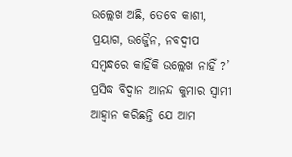ଉଲ୍ଲେଖ ଅଛି, ତେବେ କାଶୀ, ପ୍ରୟାଗ, ଉଜ୍ଜୈନ, ନବଦ୍ୱୀପ ସମ୍ବନ୍ଧରେ କାହିଁକି ଉଲ୍ଲେଖ ନାହିଁ ?’ ପ୍ରସିଦ୍ଧ ବିଦ୍ୱାନ ଆନନ୍ଦ କୁମାର ସ୍ୱାମୀ ଆହ୍ୱାନ କରିଛନ୍ତି ଯେ ଆମ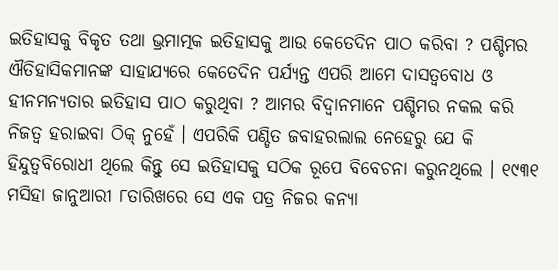ଇତିହାସକୁ ବିକୃତ ତଥା ଭ୍ରମାତ୍ମକ ଇତିହାସକୁ ଆଉ କେତେଦିନ ପାଠ କରିବା ? ପଶ୍ଚିମର ଐତିହାସିକମାନଙ୍କ ସାହାଯ୍ୟରେ କେତେଦିନ ପର୍ଯ୍ୟନ୍ତ ଏପରି ଆମେ ଦାସତ୍ୱବୋଧ ଓ ହୀନମନ୍ୟତାର ଇତିହାସ ପାଠ କରୁଥିବା ? ଆମର ବିଦ୍ୱାନମାନେ ପଶ୍ଚିମର ନକଲ କରି ନିଜତ୍ୱ ହରାଇବା ଠିକ୍ ନୁହେଁ । ଏପରିକି ପଣ୍ଡିତ ଜବାହରଲାଲ ନେହେରୁ ଯେ କି ହିନ୍ଦୁତ୍ୱବିରୋଧୀ ଥିଲେ କିନ୍ତୁ ସେ ଇତିହାସକୁ ସଠିକ ରୂପେ ବିବେଚନା କରୁନଥିଲେ । ୧୯୩୧ ମସିହା ଜାନୁଆରୀ ୮ତାରିଖରେ ସେ ଏକ ପତ୍ର ନିଜର କନ୍ୟା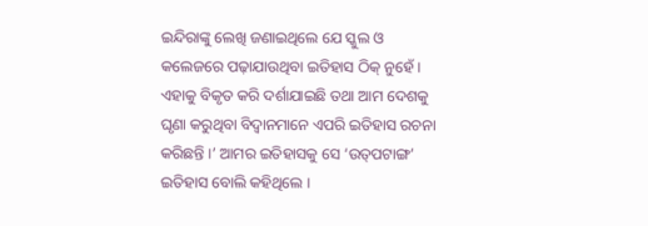ଇନ୍ଦିରାଙ୍କୁ ଲେଖି ଜଣାଇଥିଲେ ଯେ ସ୍କୁଲ ଓ କଲେଜରେ ପଢ଼ାଯାଉଥିବା ଇତିହାସ ଠିକ୍ ନୁହେଁ । ଏହାକୁ ବିକୃତ କରି ଦର୍ଶାଯାଇଛି ତଥା ଆମ ଦେଶକୁ ଘୃଣା କରୁଥିବା ବିଦ୍ୱାନମାନେ ଏପରି ଇତିହାସ ରଚନା କରିଛନ୍ତି ।’ ଆମର ଇତିହାସକୁ ସେ ‘ଉତ୍‌ପଟାଙ୍ଗ’ ଇତିହାସ ବୋଲି କହିଥିଲେ ।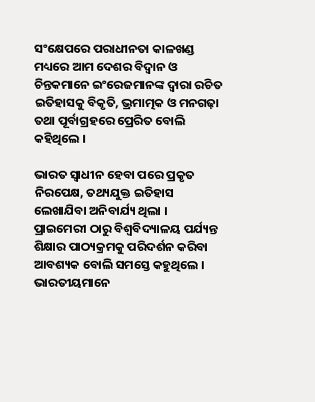ସଂକ୍ଷେପରେ ପରାଧୀନତା କାଳଖଣ୍ଡ ମଧ୍ୟରେ ଆମ ଦେଶର ବିଦ୍ୱାନ ଓ ଚିନ୍ତକମାନେ ଇଂରେଜମାନଙ୍କ ଦ୍ୱାରା ରଚିତ ଇତିହାସକୁ ବିକୃତି, ଭ୍ରମାତ୍ମକ ଓ ମନଗଢ଼ା ତଥା ପୂର୍ବାଗ୍ରହରେ ପ୍ରେରିତ ବୋଲି କହିଥିଲେ ।

ଭାରତ ସ୍ୱାଧୀନ ହେବା ପରେ ପ୍ରକୃତ ନିରପେକ୍ଷ, ତଥ୍ୟଯୁକ୍ତ ଇତିହାସ ଲେଖାଯିବା ଅନିବାର୍ଯ୍ୟ ଥିଲା । ପ୍ରାଇମେରୀ ଠାରୁ ବିଶ୍ୱବିଦ୍ୟାଳୟ ପର୍ଯ୍ୟନ୍ତ ଶିକ୍ଷାର ପାଠ୍ୟକ୍ରମକୁ ପରିଦର୍ଶନ କରିବା ଆବଶ୍ୟକ ବୋଲି ସମସ୍ତେ କହୁଥିଲେ । ଭାରତୀୟମାନେ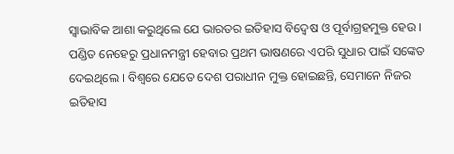ସ୍ୱାଭାବିକ ଆଶା କରୁଥିଲେ ଯେ ଭାରତର ଇତିହାସ ବିଦ୍ୱେଷ ଓ ପୂର୍ବାଗ୍ରହମୁକ୍ତ ହେଉ । ପଣ୍ଡିତ ନେହେରୁ ପ୍ରଧାନମନ୍ତ୍ରୀ ହେବାର ପ୍ରଥମ ଭାଷଣରେ ଏପରି ସୁଧାର ପାଇଁ ସଙ୍କେତ ଦେଇଥିଲେ । ବିଶ୍ୱରେ ଯେତେ ଦେଶ ପରାଧୀନ ମୁକ୍ତ ହୋଇଛନ୍ତି, ସେମାନେ ନିଜର ଇତିହାସ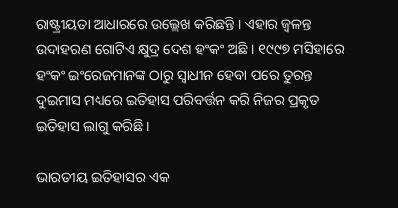ରାଷ୍ଟ୍ରୀୟତା ଆଧାରରେ ଉଲ୍ଲେଖ କରିଛନ୍ତି । ଏହାର ଜ୍ୱଳନ୍ତ ଉଦାହରଣ ଗୋଟିଏ କ୍ଷୁଦ୍ର ଦେଶ ହଂକଂ ଅଛି । ୧୯୯୭ ମସିହାରେ ହଂକଂ ଇଂରେଜମାନଙ୍କ ଠାରୁ ସ୍ୱାଧୀନ ହେବା ପରେ ତୁରନ୍ତ ଦୁଇମାସ ମଧ୍ୟରେ ଇତିହାସ ପରିବର୍ତ୍ତନ କରି ନିଜର ପ୍ରକୃତ ଇତିହାସ ଲାଗୁ କରିଛି ।

ଭାରତୀୟ ଇତିହାସର ଏକ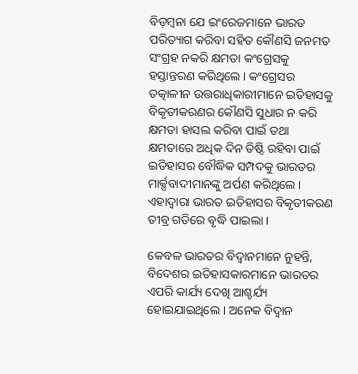ବିଡ଼ମ୍ବନା ଯେ ଇଂରେଜମାନେ ଭାରତ ପରିତ୍ୟାଗ କରିବା ସହିତ କୌଣସି ଜନମତ ସଂଗ୍ରହ ନକରି କ୍ଷମତା କଂଗ୍ରେସକୁ ହସ୍ତାନ୍ତରଣ କରିଥିଲେ । କଂଗ୍ରେସର ତତ୍କାଳୀନ ଉତ୍ତରାଧିକାରୀମାନେ ଇତିହାସକୁ ବିକୃତୀକରଣର କୌଣସି ସୁଧାର ନ କରି କ୍ଷମତା ହାସଲ କରିବା ପାଇଁ ତଥା କ୍ଷମତାରେ ଅଧିକ ଦିନ ତିଷ୍ଠି ରହିବା ପାଇଁ ଇତିହାସର ବୌଦ୍ଧିକ ସମ୍ପଦକୁ ଭାରତର ମାର୍କ୍ସବାଦୀମାନଙ୍କୁ ଅର୍ପଣ କରିଥିଲେ । ଏହାଦ୍ୱାରା ଭାରତ ଇତିହାସର ବିକୃତୀକରଣ ତୀବ୍ର ଗତିରେ ବୃଦ୍ଧି ପାଇଲା ।

କେବଳ ଭାରତର ବିଦ୍ୱାନମାନେ ନୁହନ୍ତି, ବିଦେଶର ଇତିହାସକାରମାନେ ଭାରତର ଏପରି କାର୍ଯ୍ୟ ଦେଖି ଆଶ୍ଚର୍ଯ୍ୟ ହୋଇଯାଇଥିଲେ । ଅନେକ ବିଦ୍ୱାନ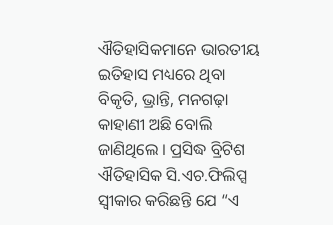ଐତିହାସିକମାନେ ଭାରତୀୟ ଇତିହାସ ମଧ୍ୟରେ ଥିବା ବିକୃତି, ଭ୍ରାନ୍ତି, ମନଗଢ଼ା କାହାଣୀ ଅଛି ବୋଲି ଜାଣିଥିଲେ । ପ୍ରସିଦ୍ଧ ବ୍ରିଟିଶ ଐତିହାସିକ ସି.ଏଚ.ଫିଲିପ୍ସ ସ୍ୱୀକାର କରିଛନ୍ତି ଯେ “ଏ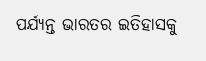ପର୍ଯ୍ୟନ୍ତ ଭାରତର ଇତିହାସକୁ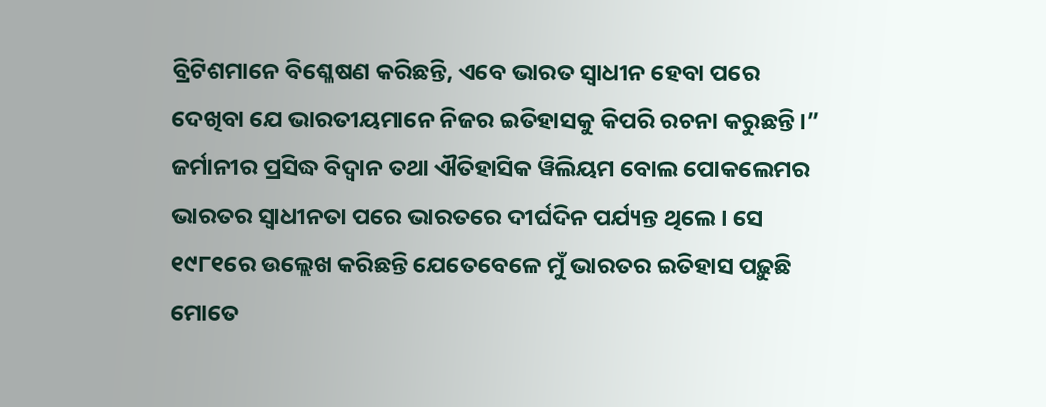ବ୍ରିଟିଶମାନେ ବିଶ୍ଳେଷଣ କରିଛନ୍ତି, ଏବେ ଭାରତ ସ୍ୱାଧୀନ ହେବା ପରେ ଦେଖିବା ଯେ ଭାରତୀୟମାନେ ନିଜର ଇତିହାସକୁ କିପରି ରଚନା କରୁଛନ୍ତି ।” ଜର୍ମାନୀର ପ୍ରସିଦ୍ଧ ବିଦ୍ୱାନ ତଥା ଐତିହାସିକ ୱିଲିୟମ ବୋଲ ପୋକଲେମର ଭାରତର ସ୍ୱାଧୀନତା ପରେ ଭାରତରେ ଦୀର୍ଘଦିନ ପର୍ଯ୍ୟନ୍ତ ଥିଲେ । ସେ ୧୯୮୧ରେ ଉଲ୍ଲେଖ କରିଛନ୍ତି ଯେତେବେଳେ ମୁଁ ଭାରତର ଇତିହାସ ପଢ଼ୁଛି ମୋତେ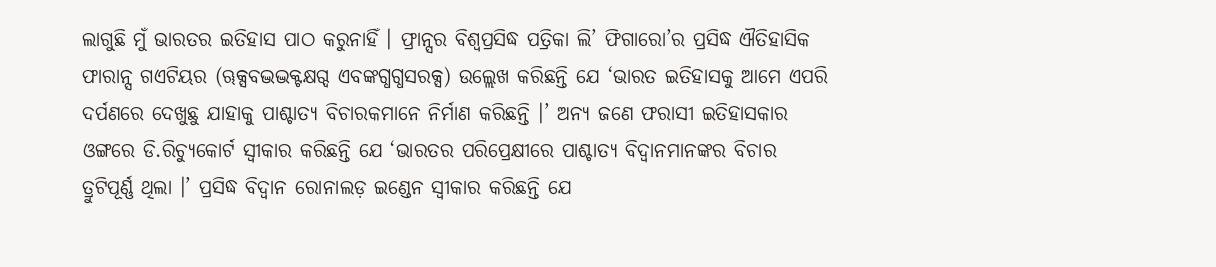ଲାଗୁଛି ମୁଁ ଭାରତର ଇତିହାସ ପାଠ କରୁନାହିଁ । ଫ୍ରାନ୍ସର ବିଶ୍ୱପ୍ରସିଦ୍ଧ ପତ୍ରିକା ଲି’ ଫିଗାରୋ’ର ପ୍ରସିଦ୍ଧ ଐତିହାସିକ ଫାରାନ୍ସ ଗଏଟିୟର (ୠକ୍ସବଦ୍ଭଦ୍ଭକ୍ଟକ୍ଷଗ୍ଦ ଏବଙ୍କଗ୍ଧଗ୍ଧସରକ୍ସ) ଉଲ୍ଲେଖ କରିଛନ୍ତି ଯେ ‘ଭାରତ ଇତିହାସକୁ ଆମେ ଏପରି ଦର୍ପଣରେ ଦେଖୁଛୁ ଯାହାକୁ ପାଶ୍ଚାତ୍ୟ ବିଚାରକମାନେ ନିର୍ମାଣ କରିଛନ୍ତି ।’ ଅନ୍ୟ ଜଣେ ଫରାସୀ ଇତିହାସକାର ଓଙ୍ଗରେ ଡି.ରିଚ୍ୟୁକୋର୍ଟ ସ୍ୱୀକାର କରିଛନ୍ତି ଯେ ‘ଭାରତର ପରିପ୍ରେକ୍ଷୀରେ ପାଶ୍ଚାତ୍ୟ ବିଦ୍ୱାନମାନଙ୍କର ବିଚାର ତ୍ରୁଟିପୂର୍ଣ୍ଣ ଥିଲା ।’ ପ୍ରସିଦ୍ଧ ବିଦ୍ୱାନ ରୋନାଲଡ଼ ଇଣ୍ଡେନ ସ୍ୱୀକାର କରିଛନ୍ତି ଯେ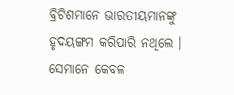ବ୍ରିଟିଶମାନେ ଭାରତୀୟମାନଙ୍କୁ ହୃଦୟଙ୍ଗମ କରିପାରି ନଥିଲେ । ସେମାନେ କେବଳ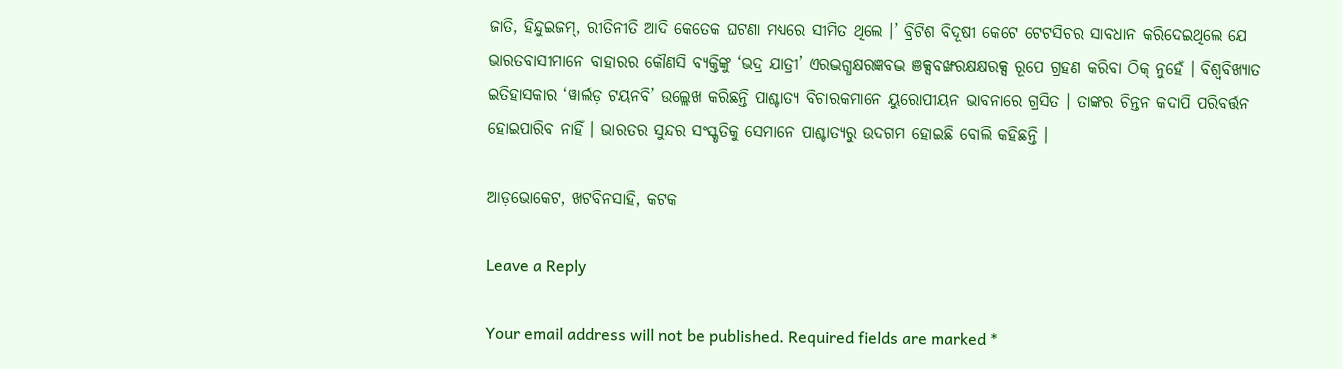ଜାତି, ହିନ୍ଦୁଇଜମ୍‌, ରୀତିନୀତି ଆଦି କେତେକ ଘଟଣା ମଧ୍ୟରେ ସୀମିତ ଥିଲେ ।’ ବ୍ରିଟିଶ ବିଦୂଷୀ କେଟେ ଟେଟସିଚର ସାବଧାନ କରିଦେଇଥିଲେ ଯେ ଭାରତବାସୀମାନେ ବାହାରର କୌଣସି ବ୍ୟକ୍ତିଙ୍କୁ ‘ଭଦ୍ର ଯାତ୍ରୀ’ ଏରଦ୍ଭଗ୍ଧକ୍ଷରଜ୍ଞବଦ୍ଭ ଞକ୍ସବଙ୍ଖରକ୍ଷକ୍ଷରକ୍ସ ରୂପେ ଗ୍ରହଣ କରିବା ଠିକ୍ ନୁହେଁ । ବିଶ୍ୱବିଖ୍ୟାତ ଇତିହାସକାର ‘ୱାର୍ଲଡ଼ ଟୟନବି’ ଉଲ୍ଲେଖ କରିଛନ୍ତି ପାଶ୍ଚାତ୍ୟ ବିଚାରକମାନେ ୟୁରୋପୀୟନ ଭାବନାରେ ଗ୍ରସିତ । ତାଙ୍କର ଚିନ୍ତନ କଦାପି ପରିବର୍ତ୍ତନ ହୋଇପାରିବ ନାହିଁ । ଭାରତର ସୁନ୍ଦର ସଂସ୍କୃତିକୁ ସେମାନେ ପାଶ୍ଚାତ୍ୟରୁ ଉଦଗମ ହୋଇଛି ବୋଲି କହିଛନ୍ତି ।

ଆଡ଼ଭୋକେଟ, ଖଟବିନସାହି, କଟକ

Leave a Reply

Your email address will not be published. Required fields are marked *